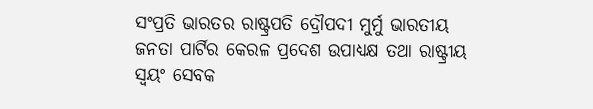ସଂପ୍ରତି ଭାରତର ରାଷ୍ଟ୍ରପତି ଦ୍ରୌପଦୀ ମୁର୍ମୁ ଭାରତୀୟ ଜନତା ପାର୍ଟିର କେରଳ ପ୍ରଦେଶ ଉପାଧ୍ୟକ୍ଷ ତଥା ରାଷ୍ଟ୍ରୀୟ ସ୍ବୟଂ ସେବକ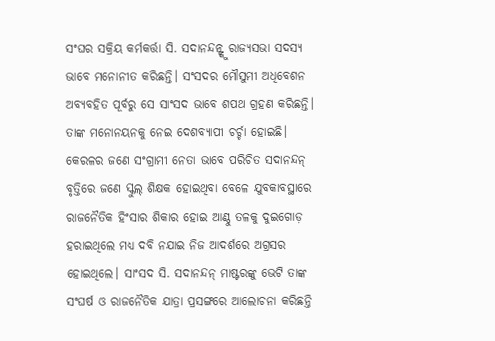ସଂଘର ସକ୍ରିୟ କର୍ମକର୍ତ୍ତା ସି. ସଦାନନ୍ଦନ୍ଙ୍କୁ ରାଜ୍ୟସଭା ସଦସ୍ୟ ଭାବେ ମନୋନୀତ କରିଛନ୍ତି। ସଂସଦର ମୌସୁମୀ ଅଧିବେଶନ ଅବ୍ୟବହିତ ପୂର୍ବରୁ ସେ ସାଂସଦ ଭାବେ ଶପଥ ଗ୍ରହଣ କରିଛନ୍ତି। ତାଙ୍କ ମନୋନୟନକୁ ନେଇ ଦେଶବ୍ୟାପୀ ଚର୍ଚ୍ଚା ହୋଇଛି। କେରଳର ଜଣେ ସଂଗ୍ରାମୀ ନେତା ଭାବେ ପରିଚିତ ସଦାନନ୍ଦନ୍ ବୃତ୍ତିରେ ଜଣେ ସ୍କୁଲ୍ ଶିକ୍ଷକ ହୋଇଥିବା ବେଳେ ଯୁବକାବସ୍ଥାରେ ରାଜନୈତିକ ହିଂସାର ଶିକାର ହୋଇ ଆଣ୍ଠୁ ତଳକୁ ଦୁଇଗୋଡ଼ ହରାଇଥିଲେ ମଧ୍ୟ ଦବି ନଯାଇ ନିଜ ଆଦର୍ଶରେ ଅଗ୍ରସର ହୋଇଥିଲେ। ସାଂସଦ ସି. ସଦାନନ୍ଦନ୍ ମାଷ୍ଟରଙ୍କୁ ଭେଟି ତାଙ୍କ ସଂଘର୍ଷ ଓ ରାଜନୈତିକ ଯାତ୍ରା ପ୍ରସଙ୍ଗରେ ଆଲୋଚନା କରିଛନ୍ତି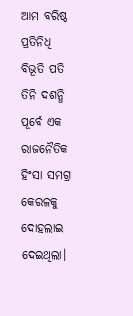ଆମ ବରିଷ୍ଠ ପ୍ରତିନିଧି ବିଭୂତି ପତି
ତିନି ଦଶନ୍ଧି ପୂର୍ବେ ଏକ ରାଜନୈତିକ ହିଂସା ସମଗ୍ର କେରଳକୁ ଦୋହଲାଇ ଦେଇଥିଲା।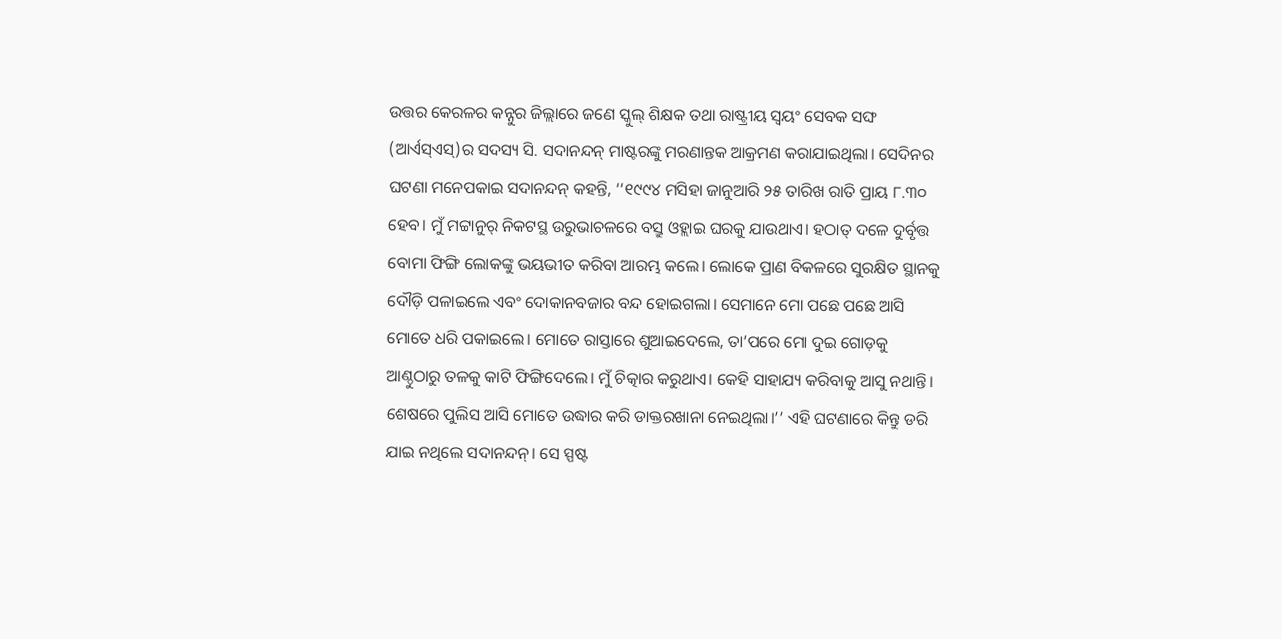ଉତ୍ତର କେରଳର କନ୍ନୁର ଜିଲ୍ଲାରେ ଜଣେ ସ୍କୁଲ୍ ଶିକ୍ଷକ ତଥା ରାଷ୍ଟ୍ରୀୟ ସ୍ୱୟଂ ସେବକ ସଙ୍ଘ (ଆର୍ଏସ୍ଏସ୍)ର ସଦସ୍ୟ ସି. ସଦାନନ୍ଦନ୍ ମାଷ୍ଟରଙ୍କୁ ମରଣାନ୍ତକ ଆକ୍ରମଣ କରାଯାଇଥିଲା। ସେଦିନର ଘଟଣା ମନେପକାଇ ସଦାନନ୍ଦନ୍ କହନ୍ତି, ‘‘୧୯୯୪ ମସିହା ଜାନୁଆରି ୨୫ ତାରିଖ ରାତି ପ୍ରାୟ ୮.୩୦ ହେବ। ମୁଁ ମଟ୍ଟାନୁର୍ ନିକଟସ୍ଥ ଉରୁଭାଚଳରେ ବସ୍ରୁ ଓହ୍ଲାଇ ଘରକୁ ଯାଉଥାଏ। ହଠାତ୍ ଦଳେ ଦୁର୍ବୃତ୍ତ ବୋମା ଫିଙ୍ଗି ଲୋକଙ୍କୁ ଭୟଭୀତ କରିବା ଆରମ୍ଭ କଲେ। ଲୋକେ ପ୍ରାଣ ବିକଳରେ ସୁରକ୍ଷିତ ସ୍ଥାନକୁ ଦୌଡ଼ି ପଳାଇଲେ ଏବଂ ଦୋକାନବଜାର ବନ୍ଦ ହୋଇଗଲା। ସେମାନେ ମୋ ପଛେ ପଛେ ଆସି ମୋତେ ଧରି ପକାଇଲେ। ମୋତେ ରାସ୍ତାରେ ଶୁଆଇଦେଲେ, ତା’ପରେ ମୋ ଦୁଇ ଗୋଡ଼କୁ ଆଣ୍ଠୁଠାରୁ ତଳକୁ କାଟି ଫିଙ୍ଗିଦେଲେ। ମୁଁ ଚିତ୍କାର କରୁଥାଏ। କେହି ସାହାଯ୍ୟ କରିବାକୁ ଆସୁ ନଥାନ୍ତି। ଶେଷରେ ପୁଲିସ ଆସି ମୋତେ ଉଦ୍ଧାର କରି ଡାକ୍ତରଖାନା ନେଇଥିଲା।’’ ଏହି ଘଟଣାରେ କିନ୍ତୁ ଡରି ଯାଇ ନଥିଲେ ସଦାନନ୍ଦନ୍। ସେ ସ୍ପଷ୍ଟ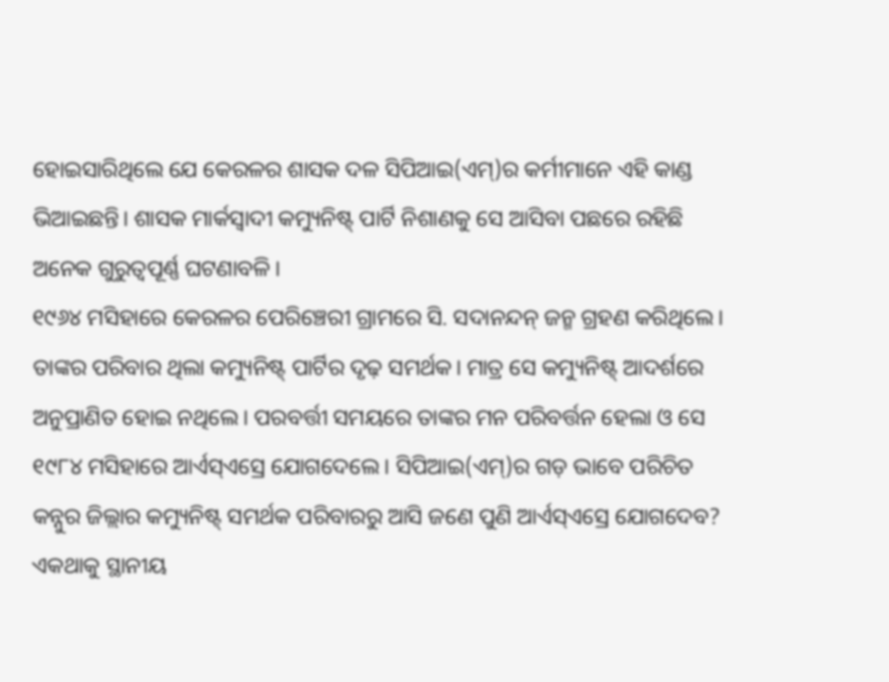ହୋଇସାରିଥିଲେ ଯେ କେରଳର ଶାସକ ଦଳ ସିପିଆଇ(ଏମ୍)ର କର୍ମୀମାନେ ଏହି କାଣ୍ଡ ଭିଆଇଛନ୍ତି। ଶାସକ ମାର୍କସ୍ବାଦୀ କମ୍ୟୁନିଷ୍ଟ୍ ପାର୍ଟି ନିଶାଣକୁ ସେ ଆସିବା ପଛରେ ରହିଛି ଅନେକ ଗୁରୁତ୍ବପୂର୍ଣ୍ଣ ଘଟଣାବଳି।
୧୯୬୪ ମସିହାରେ କେରଳର ପେରିଞ୍ଚେରୀ ଗ୍ରାମରେ ସି. ସଦାନନ୍ଦନ୍ ଜନ୍ମ ଗ୍ରହଣ କରିଥିଲେ। ତାଙ୍କର ପରିବାର ଥିଲା କମ୍ୟୁନିଷ୍ଟ୍ ପାର୍ଟିର ଦୃଢ଼ ସମର୍ଥକ। ମାତ୍ର ସେ କମ୍ୟୁନିଷ୍ଟ୍ ଆଦର୍ଶରେ ଅନୁପ୍ରାଣିତ ହୋଇ ନଥିଲେ। ପରବର୍ତ୍ତୀ ସମୟରେ ତାଙ୍କର ମନ ପରିବର୍ତ୍ତନ ହେଲା ଓ ସେ ୧୯୮୪ ମସିହାରେ ଆର୍ଏସ୍ଏସ୍ରେ ଯୋଗଦେଲେ। ସିପିଆଇ(ଏମ୍)ର ଗଡ଼ ଭାବେ ପରିଚିତ କନ୍ନୁର ଜିଲ୍ଲାର କମ୍ୟୁନିଷ୍ଟ୍ ସମର୍ଥକ ପରିବାରରୁ ଆସି ଜଣେ ପୁଣି ଆର୍ଏସ୍ଏସ୍ରେ ଯୋଗଦେବ? ଏକଥାକୁ ସ୍ଥାନୀୟ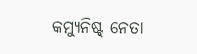କମ୍ୟୁନିଷ୍ଟ୍ ନେତା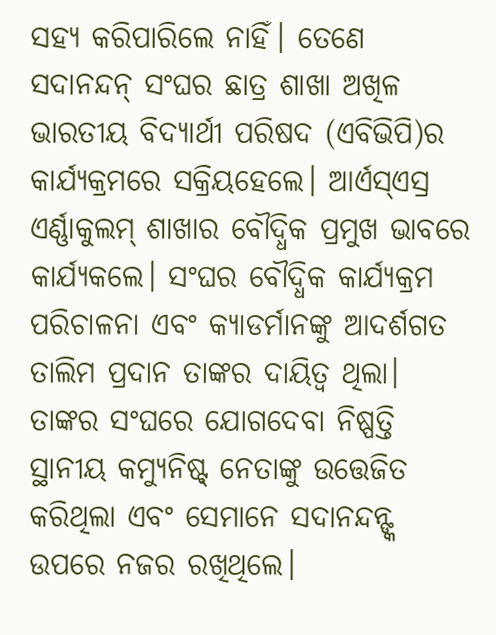ସହ୍ୟ କରିପାରିଲେ ନାହିଁ। ତେଣେ ସଦାନନ୍ଦନ୍ ସଂଘର ଛାତ୍ର ଶାଖା ଅଖିଳ ଭାରତୀୟ ବିଦ୍ୟାର୍ଥୀ ପରିଷଦ (ଏବିଭିପି)ର କାର୍ଯ୍ୟକ୍ରମରେ ସକ୍ରିୟହେଲେ। ଆର୍ଏସ୍ଏସ୍ର ଏର୍ଣ୍ଣାକୁଲମ୍ ଶାଖାର ବୌଦ୍ଧିକ ପ୍ରମୁଖ ଭାବରେ କାର୍ଯ୍ୟକଲେ। ସଂଘର ବୌଦ୍ଧିକ କାର୍ଯ୍ୟକ୍ରମ ପରିଚାଳନା ଏବଂ କ୍ୟାଡର୍ମାନଙ୍କୁ ଆଦର୍ଶଗତ ତାଲିମ ପ୍ରଦାନ ତାଙ୍କର ଦାୟିତ୍ବ ଥିଲା। ତାଙ୍କର ସଂଘରେ ଯୋଗଦେବା ନିଷ୍ପତ୍ତି ସ୍ଥାନୀୟ କମ୍ୟୁନିଷ୍ଟ୍ ନେତାଙ୍କୁ ଉତ୍ତେଜିତ କରିଥିଲା ଏବଂ ସେମାନେ ସଦାନନ୍ଦନ୍ଙ୍କ ଉପରେ ନଜର ରଖିଥିଲେ।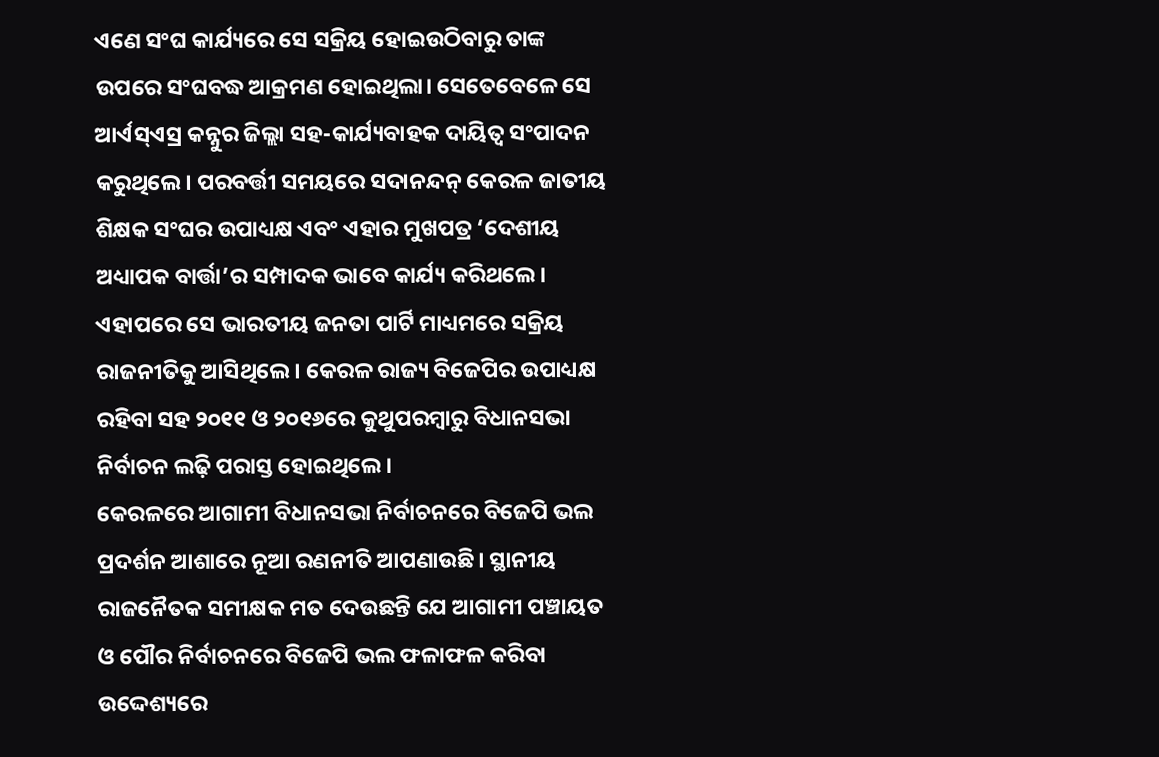ଏଣେ ସଂଘ କାର୍ଯ୍ୟରେ ସେ ସକ୍ରିୟ ହୋଇଉଠିବାରୁ ତାଙ୍କ ଉପରେ ସଂଘବଦ୍ଧ ଆକ୍ରମଣ ହୋଇଥିଲା। ସେତେବେଳେ ସେ ଆର୍ଏସ୍ଏସ୍ର କନ୍ନୁର ଜିଲ୍ଲା ସହ-କାର୍ଯ୍ୟବାହକ ଦାୟିତ୍ବ ସଂପାଦନ କରୁଥିଲେ। ପରବର୍ତ୍ତୀ ସମୟରେ ସଦାନନ୍ଦନ୍ କେରଳ ଜାତୀୟ ଶିକ୍ଷକ ସଂଘର ଉପାଧ୍ୟକ୍ଷ ଏବଂ ଏହାର ମୁଖପତ୍ର ‘ଦେଶୀୟ ଅଧ୍ୟାପକ ବାର୍ତ୍ତା’ର ସମ୍ପାଦକ ଭାବେ କାର୍ଯ୍ୟ କରିଥଲେ। ଏହାପରେ ସେ ଭାରତୀୟ ଜନତା ପାର୍ଟି ମାଧ୍ୟମରେ ସକ୍ରିୟ ରାଜନୀତିକୁ ଆସିଥିଲେ। କେରଳ ରାଜ୍ୟ ବିଜେପିର ଉପାଧ୍ୟକ୍ଷ ରହିବା ସହ ୨୦୧୧ ଓ ୨୦୧୬ରେ କୁଥୁପରମ୍ବାରୁ ବିଧାନସଭା ନିର୍ବାଚନ ଲଢ଼ି ପରାସ୍ତ ହୋଇଥିଲେ।
କେରଳରେ ଆଗାମୀ ବିଧାନସଭା ନିର୍ବାଚନରେ ବିଜେପି ଭଲ ପ୍ରଦର୍ଶନ ଆଶାରେ ନୂଆ ରଣନୀତି ଆପଣାଉଛି। ସ୍ଥାନୀୟ ରାଜନୈତକ ସମୀକ୍ଷକ ମତ ଦେଉଛନ୍ତି ଯେ ଆଗାମୀ ପଞ୍ଚାୟତ ଓ ପୌର ନିର୍ବାଚନରେ ବିଜେପି ଭଲ ଫଳାଫଳ କରିବା ଉଦ୍ଦେଶ୍ୟରେ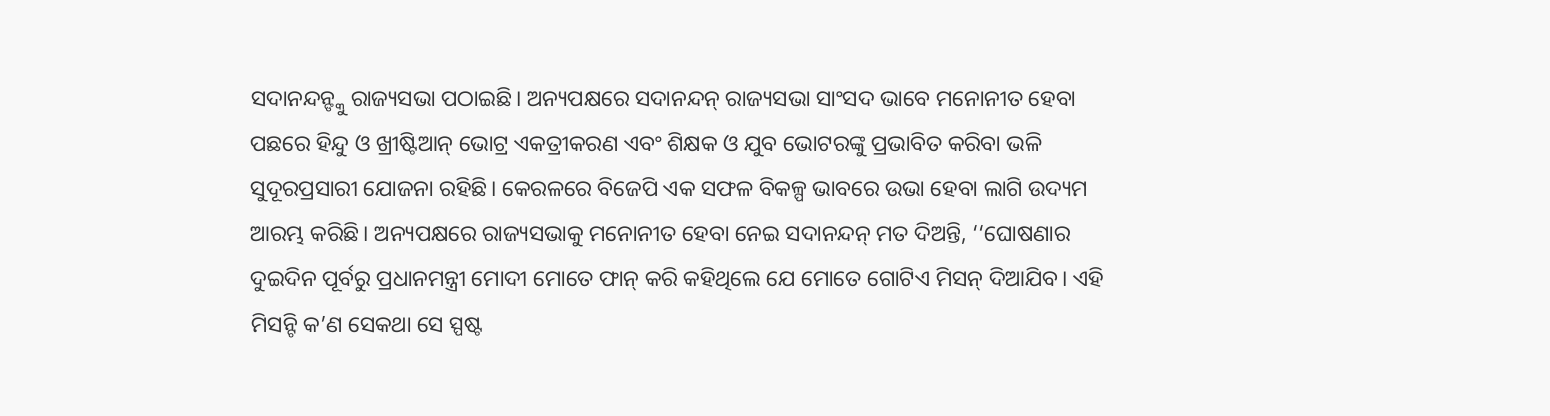ସଦାନନ୍ଦନ୍ଙ୍କୁ ରାଜ୍ୟସଭା ପଠାଇଛି। ଅନ୍ୟପକ୍ଷରେ ସଦାନନ୍ଦନ୍ ରାଜ୍ୟସଭା ସାଂସଦ ଭାବେ ମନୋନୀତ ହେବା ପଛରେ ହିନ୍ଦୁ ଓ ଖ୍ରୀଷ୍ଟିଆନ୍ ଭୋଟ୍ର ଏକତ୍ରୀକରଣ ଏବଂ ଶିକ୍ଷକ ଓ ଯୁବ ଭୋଟରଙ୍କୁ ପ୍ରଭାବିତ କରିବା ଭଳି ସୁଦୂରପ୍ରସାରୀ ଯୋଜନା ରହିଛି। କେରଳରେ ବିଜେପି ଏକ ସଫଳ ବିକଳ୍ପ ଭାବରେ ଉଭା ହେବା ଲାଗି ଉଦ୍ୟମ ଆରମ୍ଭ କରିଛି। ଅନ୍ୟପକ୍ଷରେ ରାଜ୍ୟସଭାକୁ ମନୋନୀତ ହେବା ନେଇ ସଦାନନ୍ଦନ୍ ମତ ଦିଅନ୍ତି, ‘‘ଘୋଷଣାର ଦୁଇଦିନ ପୂର୍ବରୁ ପ୍ରଧାନମନ୍ତ୍ରୀ ମୋଦୀ ମୋତେ ଫାନ୍ କରି କହିଥିଲେ ଯେ ମୋତେ ଗୋଟିଏ ମିସନ୍ ଦିଆଯିବ। ଏହି ମିସନ୍ଟି କ’ଣ ସେକଥା ସେ ସ୍ପଷ୍ଟ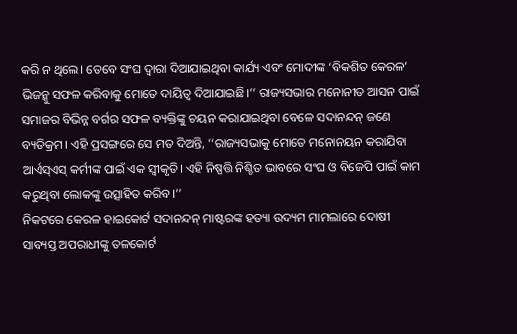କରି ନ ଥିଲେ। ତେବେ ସଂଘ ଦ୍ବାରା ଦିଆଯାଇଥିବା କାର୍ଯ୍ୟ ଏବଂ ମୋଦୀଙ୍କ ‘ବିକଶିତ କେରଳ’ ଭିଜନ୍କୁ ସଫଳ କରିବାକୁ ମୋତେ ଦାୟିତ୍ୱ ଦିଆଯାଇଛି।’’ ରାଜ୍ୟସଭାର ମନୋନୀତ ଆସନ ପାଇଁ ସମାଜର ବିଭିନ୍ନ ବର୍ଗର ସଫଳ ବ୍ୟକ୍ତିଙ୍କୁ ଚୟନ କରାଯାଇଥିବା ବେଳେ ସଦାନନ୍ଦନ୍ ଜଣେ ବ୍ୟତିକ୍ରମ। ଏହି ପ୍ରସଙ୍ଗରେ ସେ ମତ ଦିଅନ୍ତି, ‘‘ରାଜ୍ୟସଭାକୁ ମୋତେ ମନୋନୟନ କରାଯିବା ଆର୍ଏସ୍ଏସ୍ କର୍ମୀଙ୍କ ପାଇଁ ଏକ ସ୍ବୀକୃତି। ଏହି ନିଷ୍ପତ୍ତି ନିଶ୍ଚିତ ଭାବରେ ସଂଘ ଓ ବିଜେପି ପାଇଁ କାମ କରୁଥିବା ଲୋକଙ୍କୁ ଉତ୍ସାହିତ କରିବ।’’
ନିକଟରେ କେରଳ ହାଇକୋର୍ଟ ସଦାନନ୍ଦନ୍ ମାଷ୍ଟରଙ୍କ ହତ୍ୟା ଉଦ୍ୟମ ମାମଲାରେ ଦୋଷୀ ସାବ୍ୟସ୍ତ ଅପରାଧୀଙ୍କୁ ତଳକୋର୍ଟ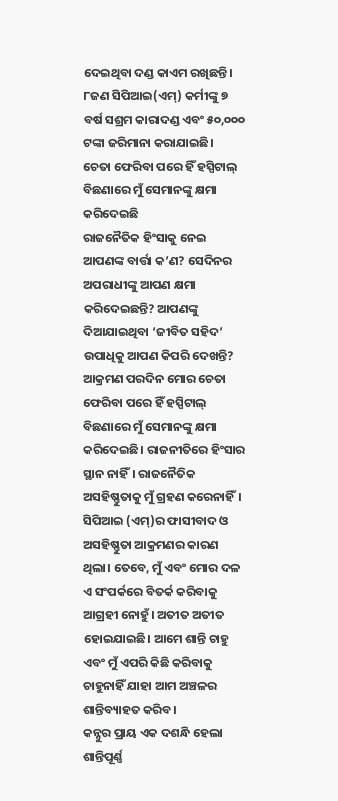ଦେଇଥିବା ଦଣ୍ଡ କାଏମ ରଖିଛନ୍ତି। ୮ଜଣ ସିପିଆଇ(ଏମ୍) କର୍ମୀଙ୍କୁ ୭ ବର୍ଷ ସଶ୍ରମ କାରାଦଣ୍ଡ ଏବଂ ୫୦,୦୦୦ ଟଙ୍କା ଜରିମାନା କରାଯାଇଛି।
ଚେତା ଫେରିବା ପରେ ହିଁ ହସ୍ପିଟାଲ୍ ବିଛଣାରେ ମୁଁ ସେମାନଙ୍କୁ କ୍ଷମା କରିଦେଇଛି
ରାଜନୈତିକ ହିଂସାକୁ ନେଇ ଆପଣଙ୍କ ବାର୍ତ୍ତା କ’ଣ? ସେଦିନର ଅପରାଧୀଙ୍କୁ ଆପଣ କ୍ଷମା କରିଦେଇଛନ୍ତି? ଆପଣଙ୍କୁ ଦିଆଯାଇଥିବା ‘ଜୀବିତ ସହିଦ’ ଉପାଧିକୁ ଆପଣ କିପରି ଦେଖନ୍ତି?
ଆକ୍ରମଣ ପରଦିନ ମୋର ଚେତା ଫେରିବା ପରେ ହିଁ ହସ୍ପିଟାଲ୍ ବିଛଣାରେ ମୁଁ ସେମାନଙ୍କୁ କ୍ଷମା କରିଦେଇଛି। ରାଜନୀତିରେ ହିଂସାର ସ୍ଥାନ ନାହିଁ। ରାଜନୈତିକ ଅସହିଷ୍ଣୁତାକୁ ମୁଁ ଗ୍ରହଣ କରେନାହିଁ। ସିପିଆଇ (ଏମ୍)ର ଫାସୀବାଦ ଓ ଅସହିଷ୍ଣୁତା ଆକ୍ରମଣର କାରଣ ଥିଲା। ତେବେ, ମୁଁ ଏବଂ ମୋର ଦଳ ଏ ସଂପର୍କରେ ବିତର୍କ କରିବାକୁ ଆଗ୍ରହୀ ନୋହୁଁ। ଅତୀତ ଅତୀତ ହୋଇଯାଇଛି। ଆମେ ଶାନ୍ତି ଚାହୁ ଏବଂ ମୁଁ ଏପରି କିଛି କରିବାକୁ ଚାହୁନାହିଁ ଯାହା ଆମ ଅଞ୍ଚଳର ଶାନ୍ତିବ୍ୟାହତ କରିବ।
କନ୍ନୁର ପ୍ରାୟ ଏକ ଦଶନ୍ଧି ହେଲା ଶାନ୍ତିପୂର୍ଣ୍ଣ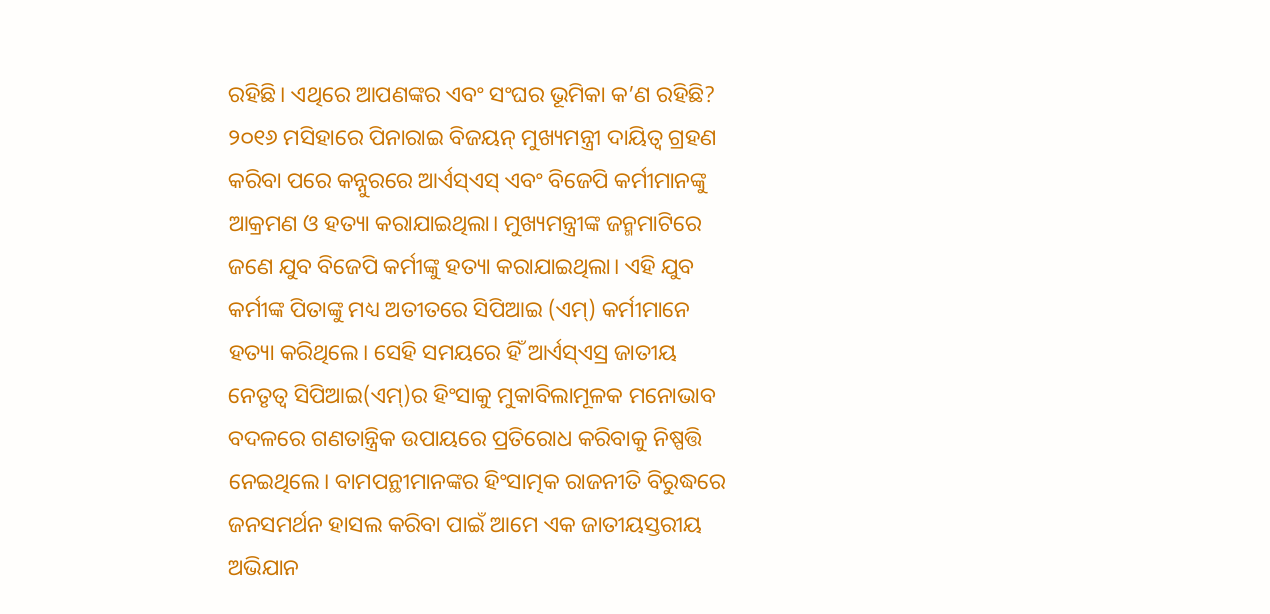ରହିଛି। ଏଥିରେ ଆପଣଙ୍କର ଏବଂ ସଂଘର ଭୂମିକା କ’ଣ ରହିଛି?
୨୦୧୬ ମସିହାରେ ପିନାରାଇ ବିଜୟନ୍ ମୁଖ୍ୟମନ୍ତ୍ରୀ ଦାୟିତ୍ବ ଗ୍ରହଣ କରିବା ପରେ କନ୍ନୁରରେ ଆର୍ଏସ୍ଏସ୍ ଏବଂ ବିଜେପି କର୍ମୀମାନଙ୍କୁ ଆକ୍ରମଣ ଓ ହତ୍ୟା କରାଯାଇଥିଲା। ମୁଖ୍ୟମନ୍ତ୍ରୀଙ୍କ ଜନ୍ମମାଟିରେ ଜଣେ ଯୁବ ବିଜେପି କର୍ମୀଙ୍କୁ ହତ୍ୟା କରାଯାଇଥିଲା। ଏହି ଯୁବ କର୍ମୀଙ୍କ ପିତାଙ୍କୁ ମଧ୍ୟ ଅତୀତରେ ସିପିଆଇ (ଏମ୍) କର୍ମୀମାନେ ହତ୍ୟା କରିଥିଲେ। ସେହି ସମୟରେ ହିଁ ଆର୍ଏସ୍ଏସ୍ର ଜାତୀୟ ନେତୃତ୍ବ ସିପିଆଇ(ଏମ୍)ର ହିଂସାକୁ ମୁକାବିଲାମୂଳକ ମନୋଭାବ ବଦଳରେ ଗଣତାନ୍ତ୍ରିକ ଉପାୟରେ ପ୍ରତିରୋଧ କରିବାକୁ ନିଷ୍ପତ୍ତି ନେଇଥିଲେ। ବାମପନ୍ଥୀମାନଙ୍କର ହିଂସାତ୍ମକ ରାଜନୀତି ବିରୁଦ୍ଧରେ ଜନସମର୍ଥନ ହାସଲ କରିବା ପାଇଁ ଆମେ ଏକ ଜାତୀୟସ୍ତରୀୟ ଅଭିଯାନ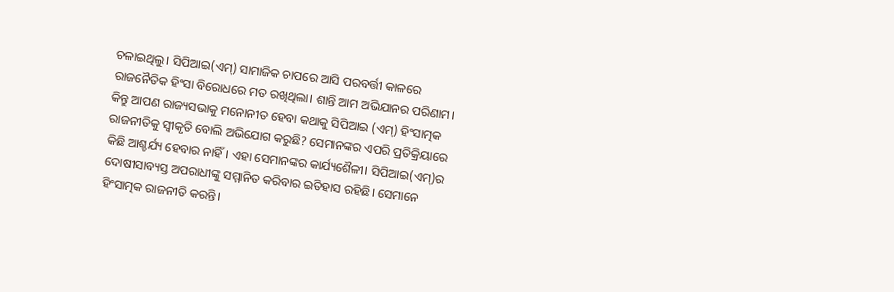ଚଳାଇଥିଲୁ। ସିପିଆଇ(ଏମ୍) ସାମାଜିକ ଚାପରେ ଆସି ପରବର୍ତ୍ତୀ କାଳରେ ରାଜନୈତିକ ହିଂସା ବିରୋଧରେ ମତ ରଖିଥିଲା। ଶାନ୍ତି ଆମ ଅଭିଯାନର ପରିଣାମ। କିନ୍ତୁ ଆପଣ ରାଜ୍ୟସଭାକୁ ମନୋନୀତ ହେବା କଥାକୁ ସିପିଆଇ (ଏମ୍) ହିଂସାତ୍ମକ ରାଜନୀତିକୁ ସ୍ବୀକୃତି ବୋଲି ଅଭିଯୋଗ କରୁଛି? ସେମାନଙ୍କର ଏପରି ପ୍ରତିକ୍ରିୟାରେ କିଛି ଆଶ୍ଚର୍ଯ୍ୟ ହେବାର ନାହିଁ। ଏହା ସେମାନଙ୍କର କାର୍ଯ୍ୟଶୈଳୀ। ସିପିଆଇ(ଏମ୍)ର ଦୋଷୀସାବ୍ୟସ୍ତ ଅପରାଧୀଙ୍କୁ ସମ୍ମାନିତ କରିବାର ଇତିହାସ ରହିଛି। ସେମାନେ ହିଂସାତ୍ମକ ରାଜନୀତି କରନ୍ତି।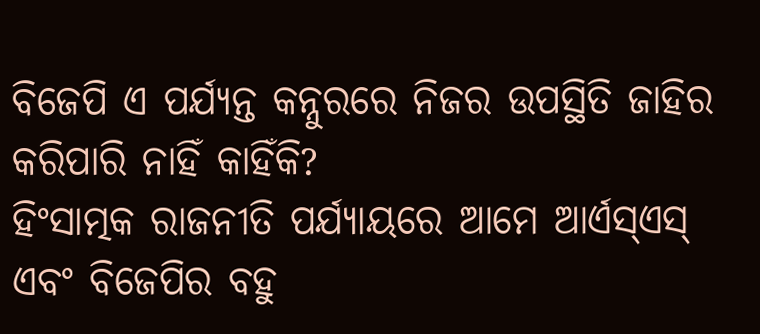ବିଜେପି ଏ ପର୍ଯ୍ୟନ୍ତ କନ୍ନୁରରେ ନିଜର ଉପସ୍ଥିତି ଜାହିର କରିପାରି ନାହିଁ କାହିଁକି?
ହିଂସାତ୍ମକ ରାଜନୀତି ପର୍ଯ୍ୟାୟରେ ଆମେ ଆର୍ଏସ୍ଏସ୍ ଏବଂ ବିଜେପିର ବହୁ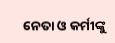ନେତା ଓ କର୍ମୀଙ୍କୁ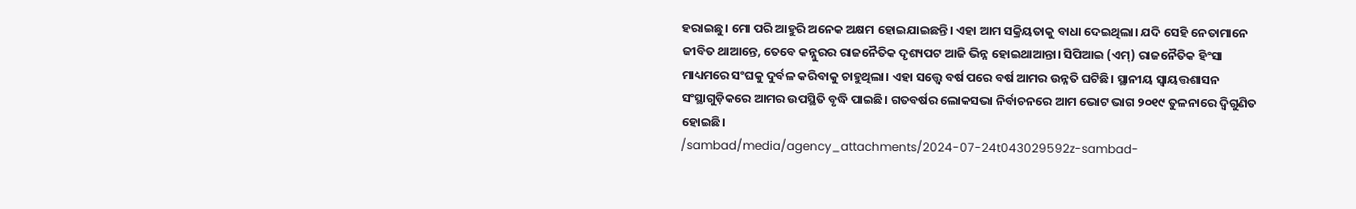ହରାଇଛୁ। ମୋ ପରି ଆହୁରି ଅନେକ ଅକ୍ଷମ ହୋଇଯାଇଛନ୍ତି। ଏହା ଆମ ସକ୍ରିୟତାକୁ ବାଧା ଦେଇଥିଲା। ଯଦି ସେହି ନେତାମାନେ ଜୀବିତ ଥାଆନ୍ତେ, ତେବେ କନ୍ନୁରର ରାଜନୈତିକ ଦୃଶ୍ୟପଟ ଆଜି ଭିନ୍ନ ହୋଇଥାଆନ୍ତା। ସିପିଆଇ (ଏମ୍) ରାଜନୈତିକ ହିଂସା ମାଧ୍ୟମରେ ସଂଘକୁ ଦୁର୍ବଳ କରିବାକୁ ଚାହୁଥିଲା। ଏହା ସତ୍ତ୍ବେ ବର୍ଷ ପରେ ବର୍ଷ ଆମର ଉନ୍ନତି ଘଟିଛି। ସ୍ଥାନୀୟ ସ୍ବାୟତ୍ତଶାସନ ସଂସ୍ଥାଗୁଡ଼ିକରେ ଆମର ଉପସ୍ଥିତି ବୃଦ୍ଧି ପାଇଛି। ଗତବର୍ଷର ଲୋକସଭା ନିର୍ବାଚନରେ ଆମ ଭୋଟ ଭାଗ ୨୦୧୯ ତୁଳନାରେ ଦ୍ବିଗୁଣିତ ହୋଇଛି।
/sambad/media/agency_attachments/2024-07-24t043029592z-sambad-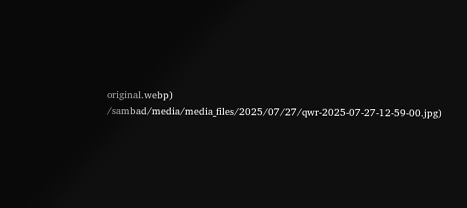original.webp)
/sambad/media/media_files/2025/07/27/qwr-2025-07-27-12-59-00.jpg)